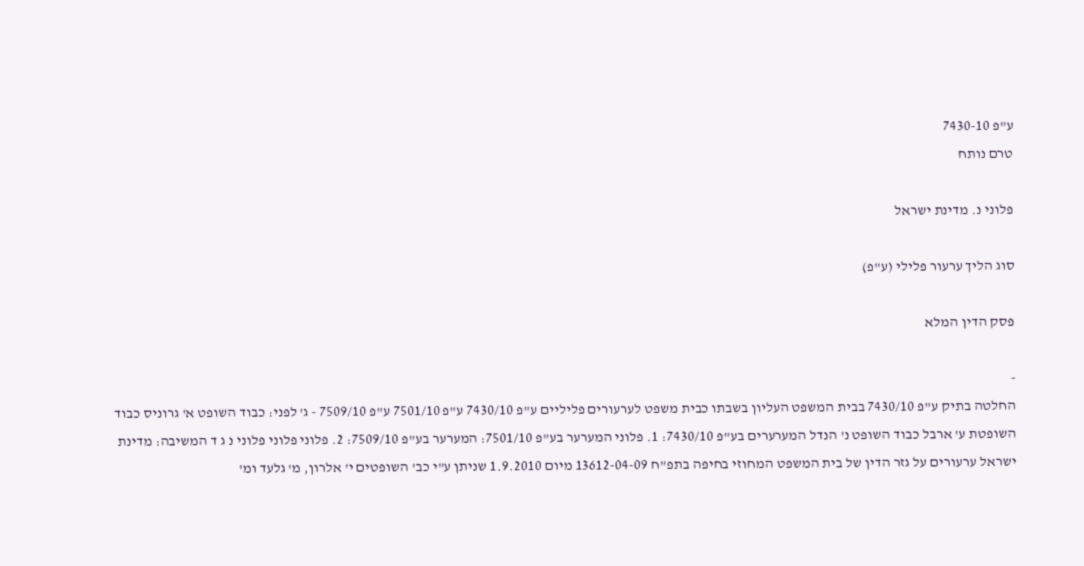ע"פ 7430-10
טרם נותח

פלוני נ. מדינת ישראל

סוג הליך ערעור פלילי (ע"פ)

פסק הדין המלא

-
החלטה בתיק ע"פ 7430/10 בבית המשפט העליון בשבתו כבית משפט לערעורים פליליים ע"פ 7430/10 ע"פ 7501/10 ע"פ 7509/10 - ג' לפני: כבוד השופט א' גרוניס כבוד השופטת ע' ארבל כבוד השופט נ' הנדל המערערים בע"פ 7430/10: 1. פלוני המערער בע"פ 7501/10: המערער בע"פ 7509/10: 2. פלוני פלוני פלוני נ ג ד המשיבה: מדינת ישראל ערעורים על גזר הדין של בית המשפט המחוזי בחיפה בתפ"ח 13612-04-09 מיום 1.9.2010 שניתן ע"י כב' השופטים י' אלרון, מ' גלעד ומ'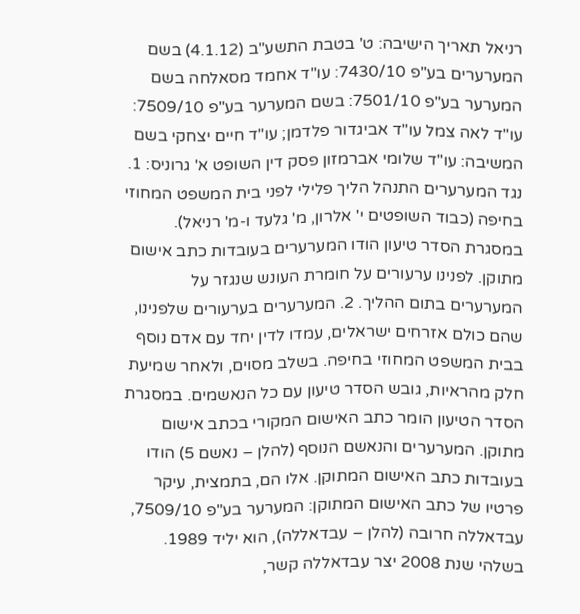רניאל תאריך הישיבה: ט' בטבת התשע"ב (4.1.12) בשם המערערים בע"פ 7430/10: עו"ד אחמד מסאלחה בשם המערער בע"פ 7501/10: בשם המערער בע"פ 7509/10: עו"ד לאה צמל עו"ד אביגדור פלדמן; עו"ד חיים יצחקי בשם המשיבה: עו"ד שלומי אברמזון פסק דין השופט א' גרוניס: 1. נגד המערערים התנהל הליך פלילי לפני בית המשפט המחוזי בחיפה (כבוד השופטים י' אלרון, מ' גלעד ו-מ' רניאל). במסגרת הסדר טיעון הודו המערערים בעובדות כתב אישום מתוקן. לפנינו ערעורים על חומרת העונש שנגזר על המערערים בתום ההליך. 2. המערערים בערעורים שלפנינו, שהם כולם אזרחים ישראלים, עמדו לדין יחד עם אדם נוסף בבית המשפט המחוזי בחיפה. בשלב מסוים, ולאחר שמיעת חלק מהראיות, גובש הסדר טיעון עם כל הנאשמים. במסגרת הסדר הטיעון הומר כתב האישום המקורי בכתב אישום מתוקן. המערערים והנאשם הנוסף (להלן – נאשם 5) הודו בעובדות כתב האישום המתוקן. אלו הם, בתמצית, עיקר פרטיו של כתב האישום המתוקן: המערער בע"פ 7509/10, עבדאללה חרובה (להלן – עבדאללה), הוא יליד 1989. בשלהי שנת 2008 יצר עבדאללה קשר,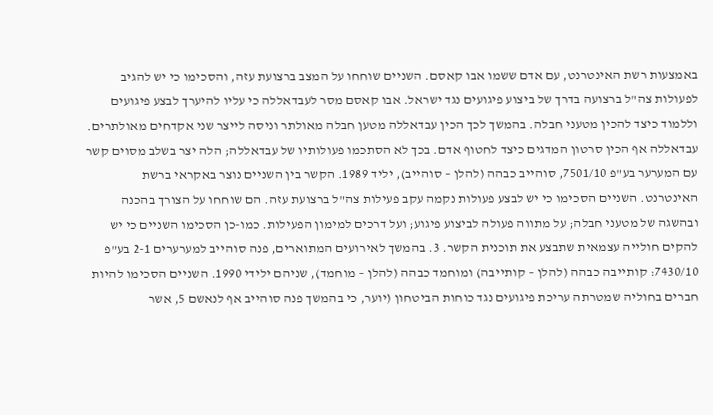באמצעות רשת האינטרנט, עם אדם ששמו אבו קאסם. השניים שוחחו על המצב ברצועת עזה, והסכימו כי יש להגיב לפעולות צה"ל ברצועה בדרך של ביצוע פיגועים נגד ישראל. אבו קאסם מסר לעבדאללה כי עליו להיערך לבצע פיגועים וללמוד כיצד להכין מטעני חבלה. בהמשך לכך הכין עבדאללה מטען חבלה מאולתר וניסה לייצר שני אקדחים מאולתרים. עבדאללה אף הכין סרטון המדגים כיצד לחטוף אדם. בכך לא הסתכמו פעולותיו של עבדאללה; הלה יצר בשלב מסוים קשר עם המערער בע"פ 7501/10, סוהייב כבהה (להלן – סוהייב), יליד 1989. הקשר בין השניים נוצר באקראי ברשת האינטרנט. השניים הסכימו כי יש לבצע פעולות נקמה עקב פעילות צה"ל ברצועת עזה. הם שוחחו על הצורך בהכנה ובהשגה של מטעני חבלה; על מתווה פעולה לביצוע פיגוע; ועל דרכים למימון הפעילות. כמו-כן הסכימו השניים כי יש להקים חולייה עצמאית שתבצע את תוכנית הקשר. 3. בהמשך לאירועים המתוארים, פנה סוהייב למערערים 2-1 בע"פ 7430/10: קותייבה כבהה (להלן – קותייבה) ומוחמד כבהה (להלן – מוחמד), שניהם ילידי 1990. השניים הסכימו להיות חברים בחוליה שמטרתה עריכת פיגועים נגד כוחות הביטחון (יוער, כי בהמשך פנה סוהייב אף לנאשם 5, אשר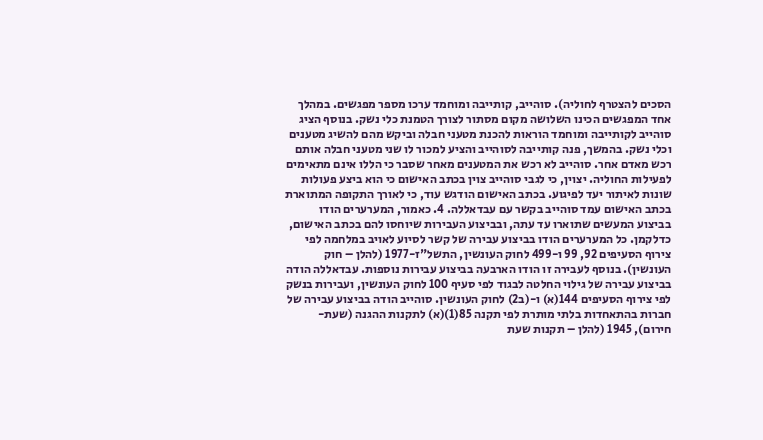הסכים להצטרף לחוליה). סוהייב, קותייבה ומוחמד ערכו מספר מפגשים. במהלך אחד המפגשים הכינו השלושה מקום מסתור לצורך הטמנת כלי נשק. בנוסף הציג סוהייב לקותייבה ומוחמד הוראות להכנת מטעני חבלה וביקש מהם להשיג מטענים וכלי נשק. בהמשך, פנה קותייבה לסוהייב והציע למכור לו שני מטעני חבלה אותם רכש מאדם אחר. סוהייב לא רכש את המטענים מאחר שסבר כי הללו אינם מתאימים לפעילות החוליה. יצוין, כי לגבי סוהייב צוין בכתב האישום כי הוא ביצע פעולות שונות לאיתור יעד לפיגוע. בכתב האישום הודגש עוד, כי לאורך התקופה המתוארת בכתב האישום עמד סוהייב בקשר עם עבדאללה. 4. כאמור, המערערים הודו בביצוע המעשים שתוארו עד עתה, ובביצוע העבירות שיוחסו להם בכתב האישום, כדלקמן. כל המערערים הודו בביצוע עבירה של קשר לסיוע לאויב במלחמה לפי צירוף הסעיפים 92, 99 ו-499 לחוק העונשין, התשל"ז-1977 (להלן – חוק העונשין). בנוסף לעבירה זו הודו הארבעה בביצוע עבירות נוספות. עבדאללה הודה בביצוע עבירה של גילוי החלטה לבגוד לפי סעיף 100 לחוק העונשין, ועבירות בנשק לפי צירוף הסעיפים 144(א) ו-(ב2) לחוק העונשין. סוהייב הודה בביצוע עבירה של חברות בהתאחדות בלתי מותרת לפי תקנה 85(1)(א) לתקנות ההגנה (שעת-חירום), 1945 (להלן – תקנות שעת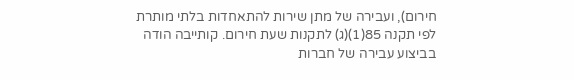חירום), ועבירה של מתן שירות להתאחדות בלתי מותרת לפי תקנה 85(1)(ג) לתקנות שעת חירום. קותייבה הודה בביצוע עבירה של חברות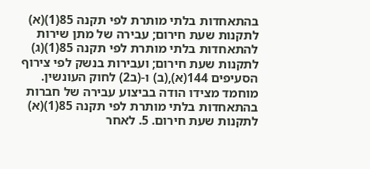בהתאחדות בלתי מותרת לפי תקנה 85(1)(א) לתקנות שעת חירום; עבירה של מתן שירות להתאחדות בלתי מותרת לפי תקנה 85(1)(ג) לתקנות שעת חירום; ועבירות בנשק לפי צירוף הסעיפים 144(א),(ב) ו-(ב2) לחוק העונשין. מוחמד מצידו הודה בביצוע עבירה של חברות בהתאחדות בלתי מותרת לפי תקנה 85(1)(א) לתקנות שעת חירום. 5. לאחר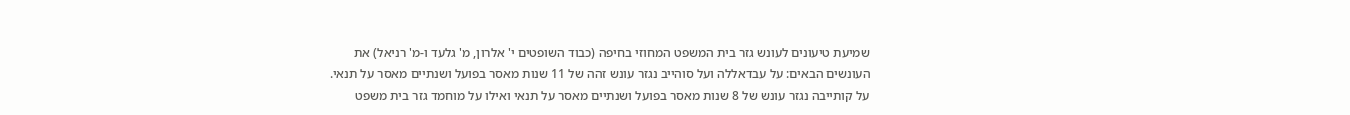שמיעת טיעונים לעונש גזר בית המשפט המחוזי בחיפה (כבוד השופטים י' אלרון, מ' גלעד ו-מ' רניאל) את העונשים הבאים: על עבדאללה ועל סוהייב נגזר עונש זהה של 11 שנות מאסר בפועל ושנתיים מאסר על תנאי. על קותייבה נגזר עונש של 8 שנות מאסר בפועל ושנתיים מאסר על תנאי ואילו על מוחמד גזר בית משפט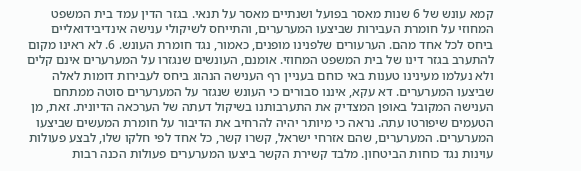קמא עונש של 6 שנות מאסר בפועל ושנתיים מאסר על תנאי. בגזר הדין עמד בית המשפט המחוזי על חומרת העבירות שביצעו המערערים, והתייחס לשיקולי ענישה אינדיבידואליים ביחס לכל אחד מהם. הערעורים שלפנינו מופנים, כאמור, נגד חומרת העונש. 6. לא ראינו מקום להתערב בגזר דינו של בית המשפט המחוזי. אומנם, העונשים שנגזרו על המערערים אינם קלים ולא נעלמו מעינינו טענות באי כוחם בעניין רף הענישה הנהוג ביחס לעבירות דומות לאלה שביצעו המערערים. דא עקא, איננו סבורים כי העונש שנגזר על המערערים סוטה ממתחם הענישה המקובל באופן המצדיק את התערבותנו בשיקול דעתה של הערכאה הדיונית. זאת, מן הטעמים שיפורטו עתה. נראה כי מיותר יהיה להרחיב את הדיבור על חומרת המעשים שביצעו המערערים. המערערים, שהם אזרחי ישראל, קשרו קשר, כל אחד לפי חלקו שלו, לבצע פעולות עוינות נגד כוחות הביטחון. מלבד קשירת הקשר ביצעו המערערים פעולות הכנה רבות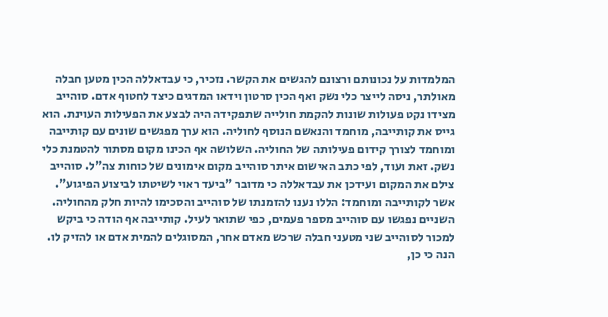המלמדות על נכונותם ורצונם להגשים את הקשר. נזכיר, כי עבדאללה הכין מטען חבלה מאולתר, ניסה לייצר כלי נשק ואף הכין סרטון וידאו המדגים כיצד לחטוף אדם. סוהייב מצידו נקט פעולות שונות להקמת חולייה שתפקידה היה לבצע את הפעילות העוינת. הוא גייס את קותייבה, מוחמד והנאשם הנוסף לחוליה. הוא ערך מפגשים שונים עם קותייבה ומוחמד לצורך קידום פעילותה של החוליה. השלושה אף הכינו מקום מסתור להטמנת כלי נשק. זאת ועוד, לפי כתב האישום איתר סוהייב מקום אימונים של כוחות צה"ל. סוהייב צילם את המקום ועידכן את עבדאללה כי מדובר "ביעד ראוי לשיטתו לביצוע הפיגוע". אשר לקותייבה ומוחמד: הללו נענו להזמנתו של סוהייב והסכימו להיות חלק מהחוליה. השניים נפגשו עם סוהייב מספר פעמים, כפי שתואר לעיל. קותייבה אף הודה כי ביקש למכור לסוהייב שני מטעני חבלה שרכש מאדם אחר, המסוגלים להמית אדם או להזיק לו. הנה כי כן,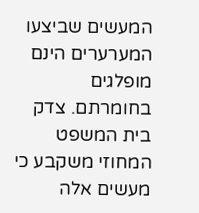המעשים שביצעו המערערים הינם מופלגים בחומרתם. צדק בית המשפט המחוזי משקבע כי מעשים אלה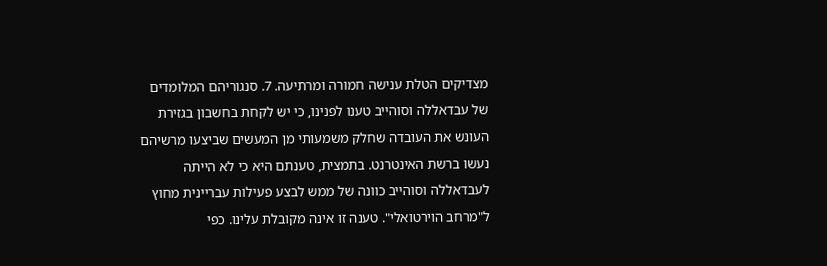מצדיקים הטלת ענישה חמורה ומרתיעה. 7. סנגוריהם המלומדים של עבדאללה וסוהייב טענו לפנינו, כי יש לקחת בחשבון בגזירת העונש את העובדה שחלק משמעותי מן המעשים שביצעו מרשיהם נעשו ברשת האינטרנט. בתמצית, טענתם היא כי לא הייתה לעבדאללה וסוהייב כוונה של ממש לבצע פעילות עבריינית מחוץ ל"מרחב הוירטואלי". טענה זו אינה מקובלת עלינו. כפי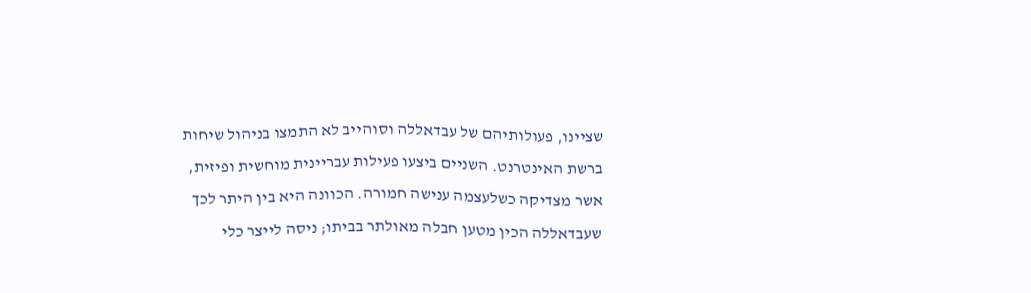שציינו, פעולותיהם של עבדאללה וסוהייב לא התמצו בניהול שיחות ברשת האינטרנט. השניים ביצעו פעילות עבריינית מוחשית ופיזית, אשר מצדיקה כשלעצמה ענישה חמורה. הכוונה היא בין היתר לכך שעבדאללה הכין מטען חבלה מאולתר בביתו; ניסה לייצר כלי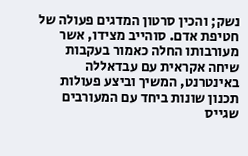נשק; והכין סרטון המדגים פעולה של חטיפת אדם. סוהייב מצידו, אשר מעורבותו החלה כאמור בעקבות שיחה אקראית עם עבדאללה באינטרנט, המשיך וביצע פעולות תכנון שונות ביחד עם המעורבים שגייס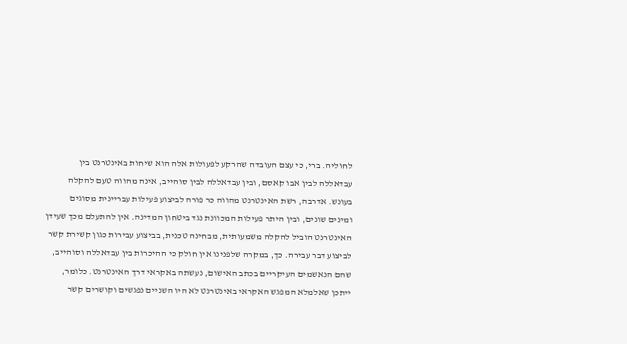לחוליה. ברי, כי עצם העובדה שהרקע לפעולות אלה הוא שיחות באינטרנט בין עבדאללה לבין אבו קאסם, ובין עבדאללה לבין סוהייב, אינה מהווה טעם להקלה בעונש. אדרבה, רשת האינטרנט מהווה כר פורה לביצוע פעילות עבריינית מסוגים ומינים שונים, ובין היתר פעילות המכוונת נגד ביטחון המדינה. אין להתעלם מכך שעידן האינטרנט הוביל להקלה משמעותית, מבחינה טכנית, בביצוע עבירות כגון קשירת קשר לביצוע דבר עבירה. כך, במקרה שלפנינו אין חולק כי ההיכרות בין עבדאללה וסוהייב, שהם הנאשמים העיקריים בכתב האישום, נעשתה באקראי דרך האינטרנט. כלומר, ייתכן שאלמלא המפגש האקראי באינטרנט לא היו השניים נפגשים וקושרים קשר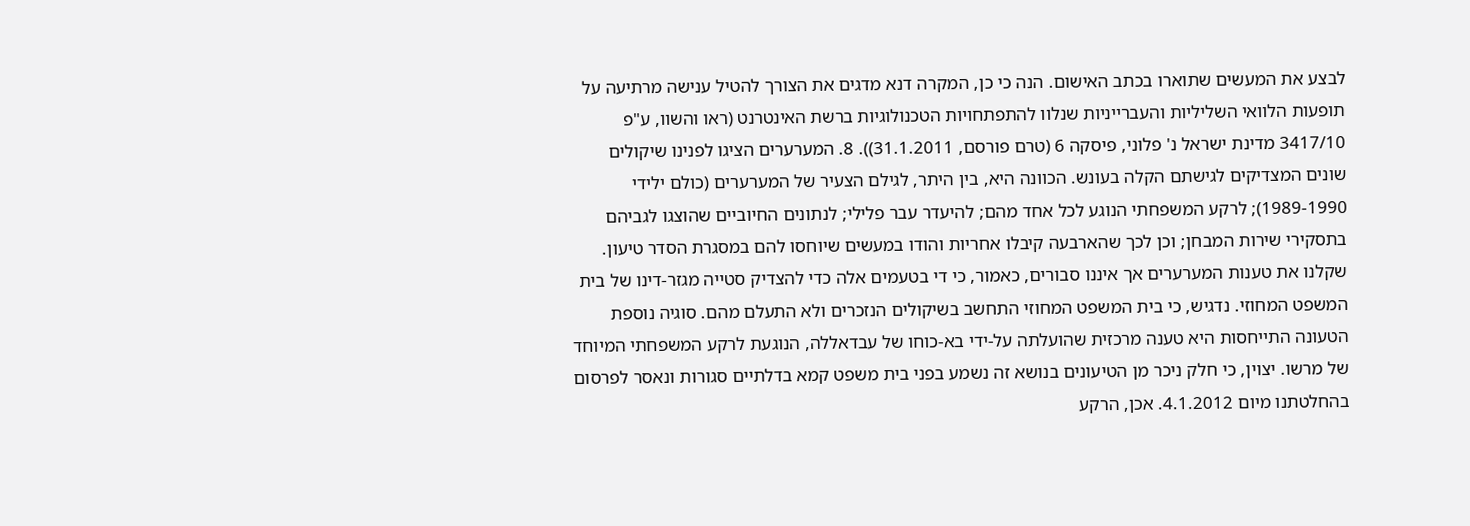לבצע את המעשים שתוארו בכתב האישום. הנה כי כן, המקרה דנא מדגים את הצורך להטיל ענישה מרתיעה על תופעות הלוואי השליליות והעברייניות שנלוו להתפתחויות הטכנולוגיות ברשת האינטרנט (ראו והשוו, ע"פ 3417/10 מדינת ישראל נ' פלוני, פיסקה 6 (טרם פורסם, 31.1.2011)). 8. המערערים הציגו לפנינו שיקולים שונים המצדיקים לגישתם הקלה בעונש. הכוונה היא, בין היתר, לגילם הצעיר של המערערים (כולם ילידי 1989-1990); לרקע המשפחתי הנוגע לכל אחד מהם; להיעדר עבר פלילי; לנתונים החיוביים שהוצגו לגביהם בתסקירי שירות המבחן; וכן לכך שהארבעה קיבלו אחריות והודו במעשים שיוחסו להם במסגרת הסדר טיעון. שקלנו את טענות המערערים אך איננו סבורים, כאמור, כי די בטעמים אלה כדי להצדיק סטייה מגזר-דינו של בית המשפט המחוזי. נדגיש, כי בית המשפט המחוזי התחשב בשיקולים הנזכרים ולא התעלם מהם. סוגיה נוספת הטעונה התייחסות היא טענה מרכזית שהועלתה על-ידי בא-כוחו של עבדאללה, הנוגעת לרקע המשפחתי המיוחד של מרשו. יצוין, כי חלק ניכר מן הטיעונים בנושא זה נשמע בפני בית משפט קמא בדלתיים סגורות ונאסר לפרסום בהחלטתנו מיום 4.1.2012. אכן, הרקע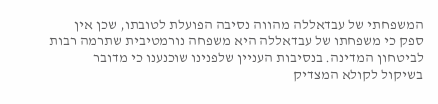המשפחתי של עבדאללה מהווה נסיבה הפועלת לטובתו, שכן אין ספק כי משפחתו של עבדאללה היא משפחה נורמטיבית שתרמה רבות לביטחון המדינה. בנסיבות העניין שלפנינו שוכנענו כי מדובר בשיקול לקולא המצדיק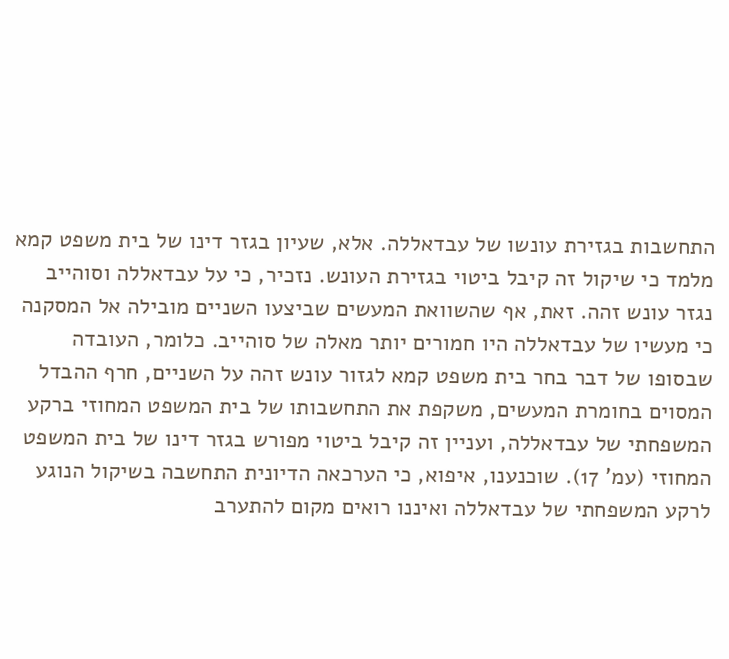התחשבות בגזירת עונשו של עבדאללה. אלא, שעיון בגזר דינו של בית משפט קמא מלמד כי שיקול זה קיבל ביטוי בגזירת העונש. נזכיר, כי על עבדאללה וסוהייב נגזר עונש זהה. זאת, אף שהשוואת המעשים שביצעו השניים מובילה אל המסקנה כי מעשיו של עבדאללה היו חמורים יותר מאלה של סוהייב. כלומר, העובדה שבסופו של דבר בחר בית משפט קמא לגזור עונש זהה על השניים, חרף ההבדל המסוים בחומרת המעשים, משקפת את התחשבותו של בית המשפט המחוזי ברקע המשפחתי של עבדאללה, ועניין זה קיבל ביטוי מפורש בגזר דינו של בית המשפט המחוזי (עמ' 17). שוכנענו, איפוא, כי הערכאה הדיונית התחשבה בשיקול הנוגע לרקע המשפחתי של עבדאללה ואיננו רואים מקום להתערב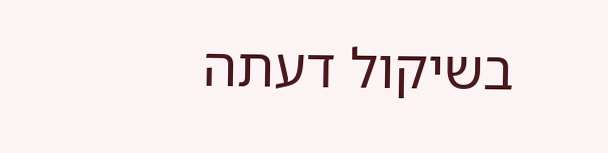בשיקול דעתה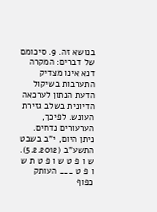בנושא זה. 9. סיכומם של דברים: המקרה דנא אינו מצדיק התערבות בשיקול הדעת הנתון לערכאה הדיונית בשלב גזירת העונש. לפיכך, הערעורים נדחים. ניתן היום, י"ב בשבט התשע"ב (5.2.2012). ש ו פ ט ש ו פ ט ת ש ו פ ט ___ העותק כפוף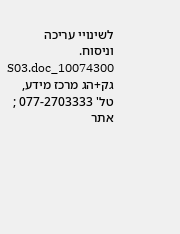לשינויי עריכה וניסוח. 10074300_S03.doc גק+הג מרכז מידע, טל' 077-2703333 ; אתר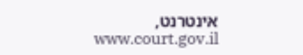אינטרנט, www.court.gov.il